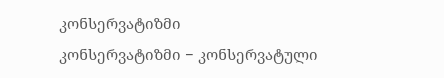კონსერვატიზმი
კონსერვატიზმი − კონსერვატული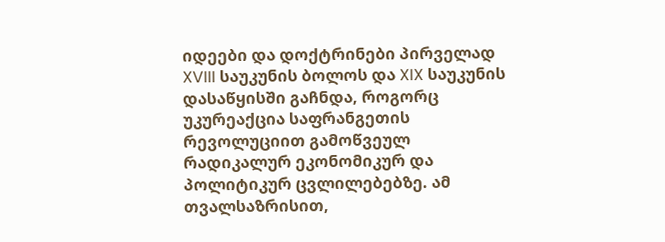იდეები და დოქტრინები პირველად XVIII საუკუნის ბოლოს და XIX საუკუნის დასაწყისში გაჩნდა, როგორც უკურეაქცია საფრანგეთის რევოლუციით გამოწვეულ რადიკალურ ეკონომიკურ და პოლიტიკურ ცვლილებებზე. ამ თვალსაზრისით,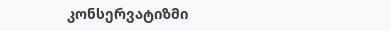კონსერვატიზმი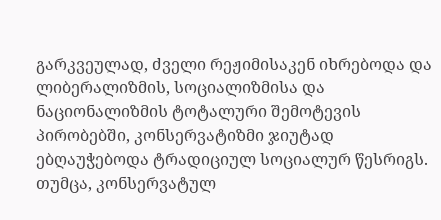გარკვეულად, ძველი რეჟიმისაკენ იხრებოდა და ლიბერალიზმის, სოციალიზმისა და ნაციონალიზმის ტოტალური შემოტევის პირობებში, კონსერვატიზმი ჯიუტად ებღაუჭებოდა ტრადიციულ სოციალურ წესრიგს. თუმცა, კონსერვატულ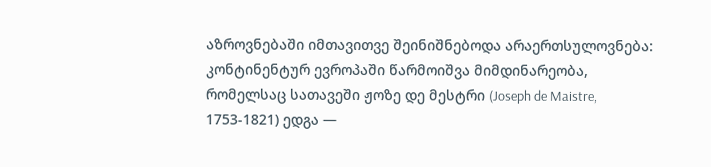აზროვნებაში იმთავითვე შეინიშნებოდა არაერთსულოვნება: კონტინენტურ ევროპაში წარმოიშვა მიმდინარეობა, რომელსაც სათავეში ჟოზე დე მესტრი (Joseph de Maistre, 1753-1821) ედგა —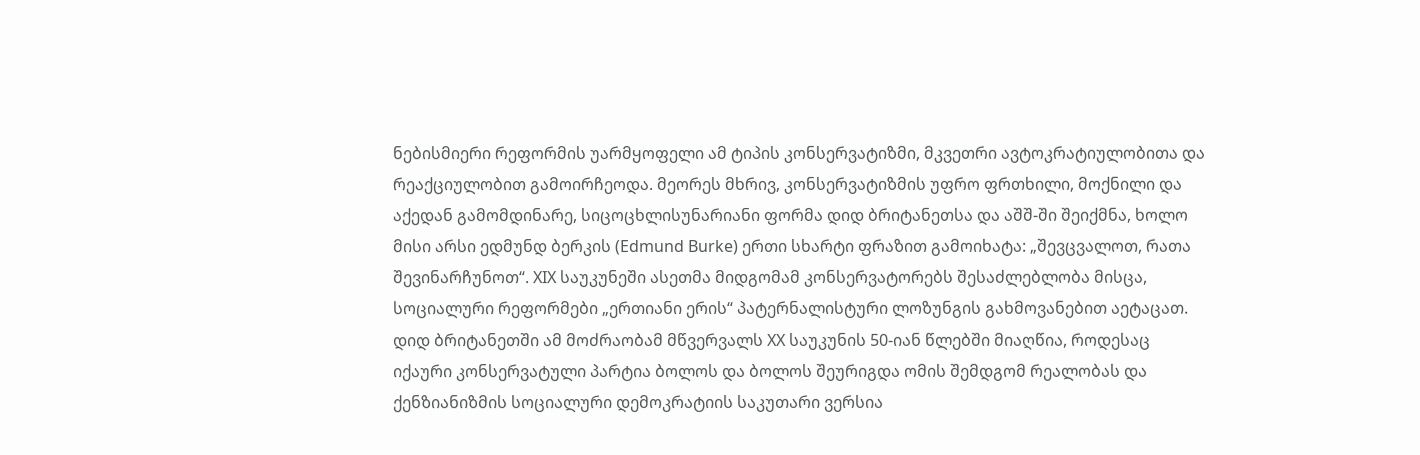ნებისმიერი რეფორმის უარმყოფელი ამ ტიპის კონსერვატიზმი, მკვეთრი ავტოკრატიულობითა და რეაქციულობით გამოირჩეოდა. მეორეს მხრივ, კონსერვატიზმის უფრო ფრთხილი, მოქნილი და აქედან გამომდინარე, სიცოცხლისუნარიანი ფორმა დიდ ბრიტანეთსა და აშშ-ში შეიქმნა, ხოლო მისი არსი ედმუნდ ბერკის (Edmund Burke) ერთი სხარტი ფრაზით გამოიხატა: „შევცვალოთ, რათა შევინარჩუნოთ“. XIX საუკუნეში ასეთმა მიდგომამ კონსერვატორებს შესაძლებლობა მისცა, სოციალური რეფორმები „ერთიანი ერის“ პატერნალისტური ლოზუნგის გახმოვანებით აეტაცათ. დიდ ბრიტანეთში ამ მოძრაობამ მწვერვალს XX საუკუნის 50-იან წლებში მიაღწია, როდესაც იქაური კონსერვატული პარტია ბოლოს და ბოლოს შეურიგდა ომის შემდგომ რეალობას და ქენზიანიზმის სოციალური დემოკრატიის საკუთარი ვერსია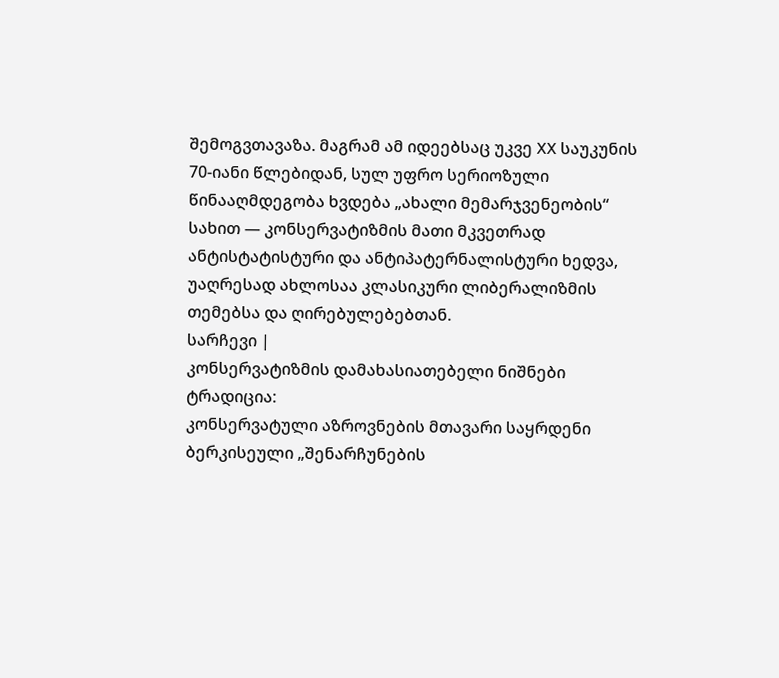შემოგვთავაზა. მაგრამ ამ იდეებსაც უკვე XX საუკუნის 70-იანი წლებიდან, სულ უფრო სერიოზული წინააღმდეგობა ხვდება „ახალი მემარჯვენეობის“ სახით — კონსერვატიზმის მათი მკვეთრად ანტისტატისტური და ანტიპატერნალისტური ხედვა, უაღრესად ახლოსაა კლასიკური ლიბერალიზმის თემებსა და ღირებულებებთან.
სარჩევი |
კონსერვატიზმის დამახასიათებელი ნიშნები
ტრადიცია:
კონსერვატული აზროვნების მთავარი საყრდენი ბერკისეული „შენარჩუნების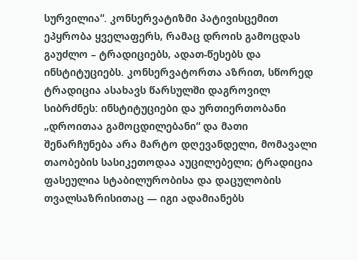სურვილია“. კონსერვატიზმი პატივისცემით ეპყრობა ყველაფერს, რამაც დროის გამოცდას გაუძლო – ტრადიციებს, ადათ-წესებს და ინსტიტუციებს. კონსერვატორთა აზრით, სწორედ ტრადიცია ასახავს წარსულში დაგროვილ სიბრძნეს: ინსტიტუციები და ურთიერთობანი „დროითაა გამოცდილებანი“ და მათი შენარჩუნება არა მარტო დღევანდელი, მომავალი თაობების სასიკეთოდაა აუცილებელი; ტრადიცია ფასეულია სტაბილურობისა და დაცულობის თვალსაზრისითაც — იგი ადამიანებს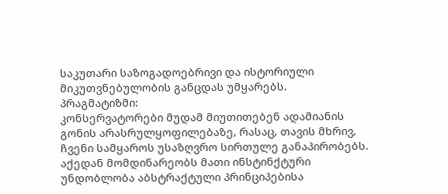საკუთარი საზოგადოებრივი და ისტორიული მიკუთვნებულობის განცდას უმყარებს.
პრაგმატიზმი:
კონსერვატორები მუდამ მიუთითებენ ადამიანის გონის არასრულყოფილებაზე, რასაც, თავის მხრივ, ჩვენი სამყაროს უსაზღვრო სირთულე განაპირობებს. აქედან მომდინარეობს მათი ინსტინქტური უნდობლობა აბსტრაქტული პრინციპებისა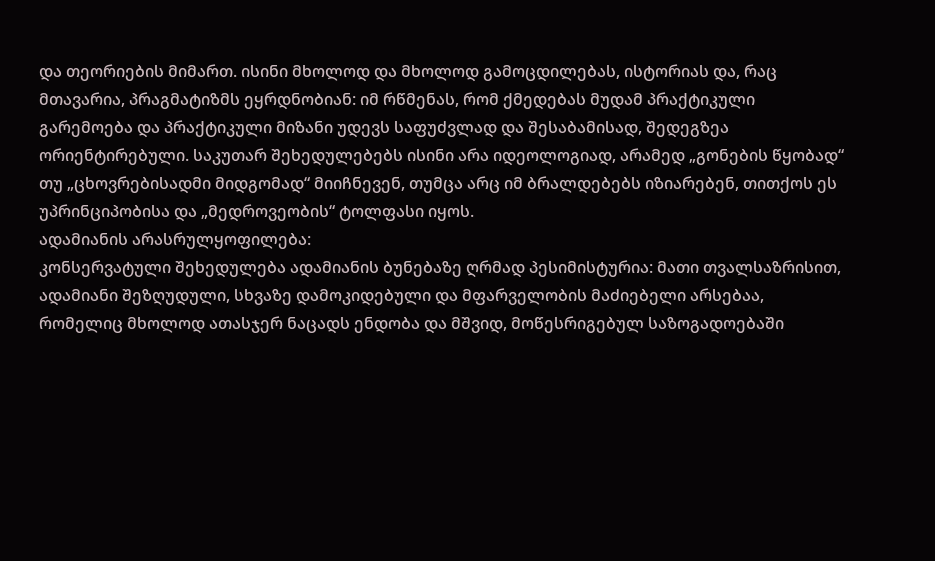და თეორიების მიმართ. ისინი მხოლოდ და მხოლოდ გამოცდილებას, ისტორიას და, რაც მთავარია, პრაგმატიზმს ეყრდნობიან: იმ რწმენას, რომ ქმედებას მუდამ პრაქტიკული გარემოება და პრაქტიკული მიზანი უდევს საფუძვლად და შესაბამისად, შედეგზეა ორიენტირებული. საკუთარ შეხედულებებს ისინი არა იდეოლოგიად, არამედ „გონების წყობად“ თუ „ცხოვრებისადმი მიდგომად“ მიიჩნევენ, თუმცა არც იმ ბრალდებებს იზიარებენ, თითქოს ეს უპრინციპობისა და „მედროვეობის“ ტოლფასი იყოს.
ადამიანის არასრულყოფილება:
კონსერვატული შეხედულება ადამიანის ბუნებაზე ღრმად პესიმისტურია: მათი თვალსაზრისით, ადამიანი შეზღუდული, სხვაზე დამოკიდებული და მფარველობის მაძიებელი არსებაა, რომელიც მხოლოდ ათასჯერ ნაცადს ენდობა და მშვიდ, მოწესრიგებულ საზოგადოებაში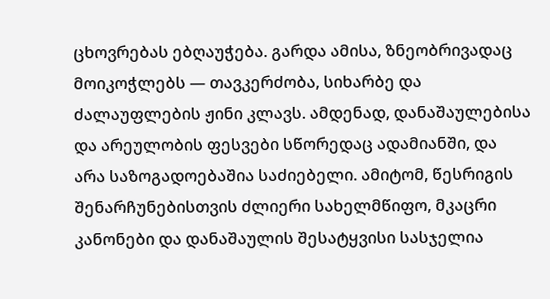ცხოვრებას ებღაუჭება. გარდა ამისა, ზნეობრივადაც მოიკოჭლებს — თავკერძობა, სიხარბე და ძალაუფლების ჟინი კლავს. ამდენად, დანაშაულებისა და არეულობის ფესვები სწორედაც ადამიანში, და არა საზოგადოებაშია საძიებელი. ამიტომ, წესრიგის შენარჩუნებისთვის ძლიერი სახელმწიფო, მკაცრი კანონები და დანაშაულის შესატყვისი სასჯელია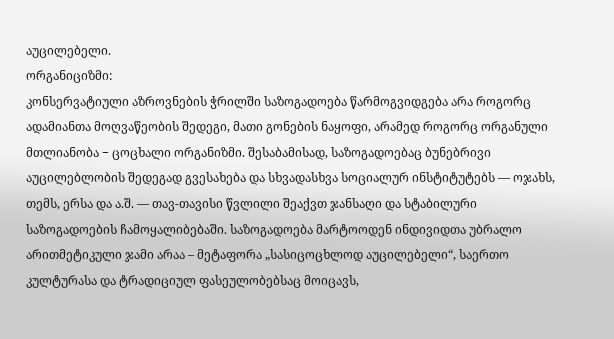აუცილებელი.
ორგანიციზმი:
კონსერვატიული აზროვნების ჭრილში საზოგადოება წარმოგვიდგება არა როგორც ადამიანთა მოღვაწეობის შედეგი, მათი გონების ნაყოფი, არამედ როგორც ორგანული მთლიანობა − ცოცხალი ორგანიზმი. შესაბამისად, საზოგადოებაც ბუნებრივი აუცილებლობის შედეგად გვესახება და სხვადასხვა სოციალურ ინსტიტუტებს — ოჯახს, თემს, ერსა და ა.შ. ― თავ-თავისი წვლილი შეაქვთ ჯანსაღი და სტაბილური საზოგადოების ჩამოყალიბებაში. საზოგადოება მარტოოდენ ინდივიდთა უბრალო არითმეტიკული ჯამი არაა – მეტაფორა „სასიცოცხლოდ აუცილებელი“, საერთო კულტურასა და ტრადიციულ ფასეულობებსაც მოიცავს,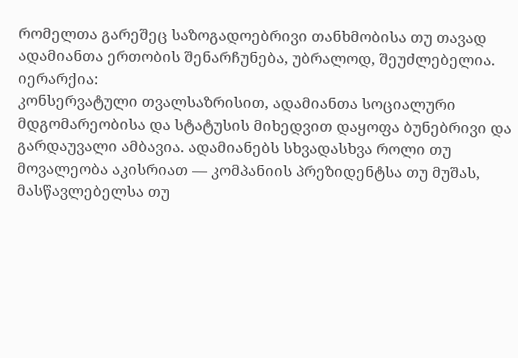რომელთა გარეშეც საზოგადოებრივი თანხმობისა თუ თავად ადამიანთა ერთობის შენარჩუნება, უბრალოდ, შეუძლებელია.
იერარქია:
კონსერვატული თვალსაზრისით, ადამიანთა სოციალური მდგომარეობისა და სტატუსის მიხედვით დაყოფა ბუნებრივი და გარდაუვალი ამბავია. ადამიანებს სხვადასხვა როლი თუ მოვალეობა აკისრიათ — კომპანიის პრეზიდენტსა თუ მუშას, მასწავლებელსა თუ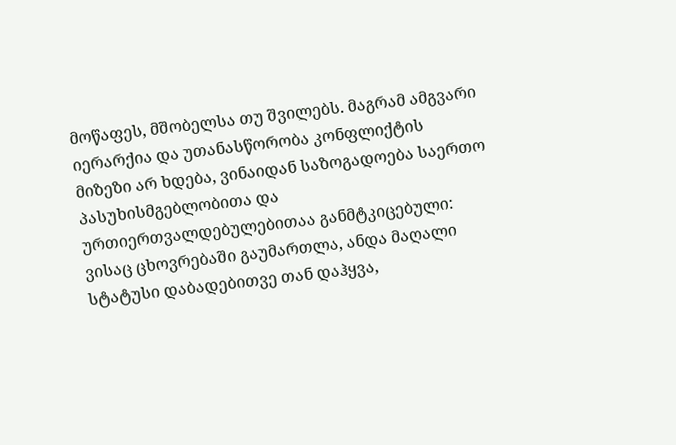მოწაფეს, მშობელსა თუ შვილებს. მაგრამ ამგვარი იერარქია და უთანასწორობა კონფლიქტის მიზეზი არ ხდება, ვინაიდან საზოგადოება საერთო პასუხისმგებლობითა და ურთიერთვალდებულებითაა განმტკიცებული: ვისაც ცხოვრებაში გაუმართლა, ანდა მაღალი სტატუსი დაბადებითვე თან დაჰყვა,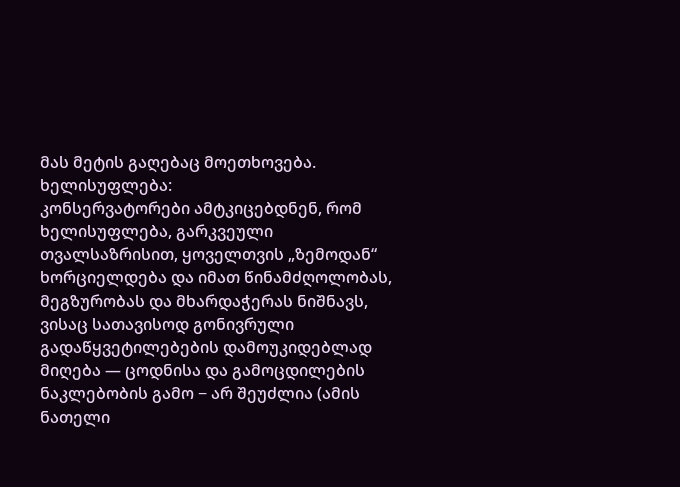მას მეტის გაღებაც მოეთხოვება.
ხელისუფლება:
კონსერვატორები ამტკიცებდნენ, რომ ხელისუფლება, გარკვეული თვალსაზრისით, ყოველთვის „ზემოდან“ ხორციელდება და იმათ წინამძღოლობას, მეგზურობას და მხარდაჭერას ნიშნავს, ვისაც სათავისოდ გონივრული გადაწყვეტილებების დამოუკიდებლად მიღება — ცოდნისა და გამოცდილების ნაკლებობის გამო − არ შეუძლია (ამის ნათელი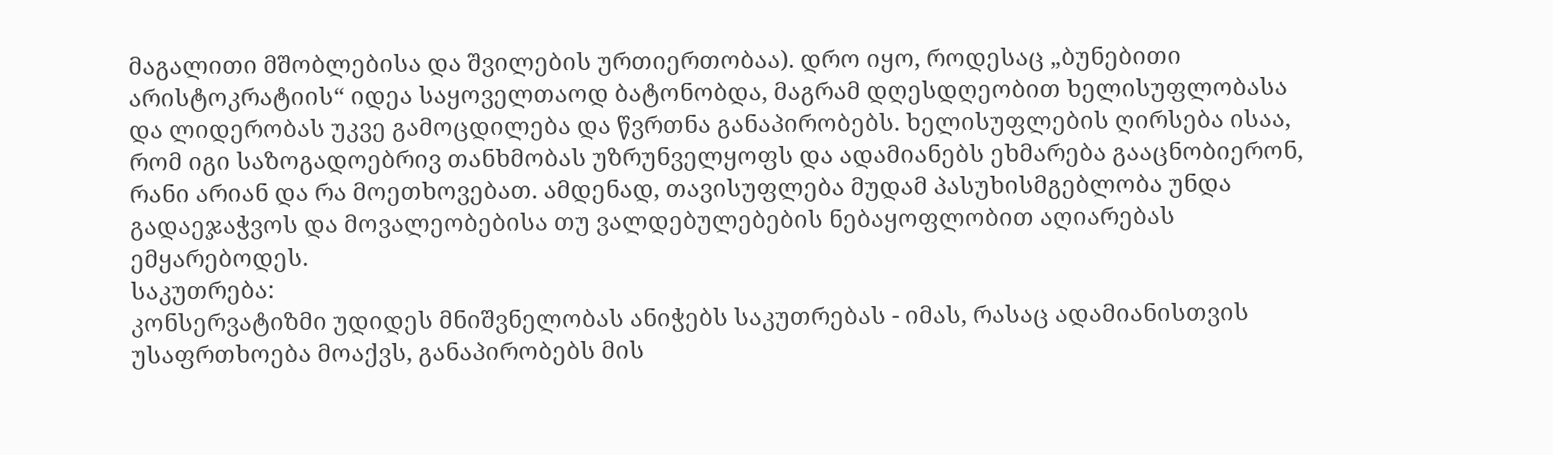მაგალითი მშობლებისა და შვილების ურთიერთობაა). დრო იყო, როდესაც „ბუნებითი არისტოკრატიის“ იდეა საყოველთაოდ ბატონობდა, მაგრამ დღესდღეობით ხელისუფლობასა და ლიდერობას უკვე გამოცდილება და წვრთნა განაპირობებს. ხელისუფლების ღირსება ისაა, რომ იგი საზოგადოებრივ თანხმობას უზრუნველყოფს და ადამიანებს ეხმარება გააცნობიერონ, რანი არიან და რა მოეთხოვებათ. ამდენად, თავისუფლება მუდამ პასუხისმგებლობა უნდა გადაეჯაჭვოს და მოვალეობებისა თუ ვალდებულებების ნებაყოფლობით აღიარებას ემყარებოდეს.
საკუთრება:
კონსერვატიზმი უდიდეს მნიშვნელობას ანიჭებს საკუთრებას - იმას, რასაც ადამიანისთვის უსაფრთხოება მოაქვს, განაპირობებს მის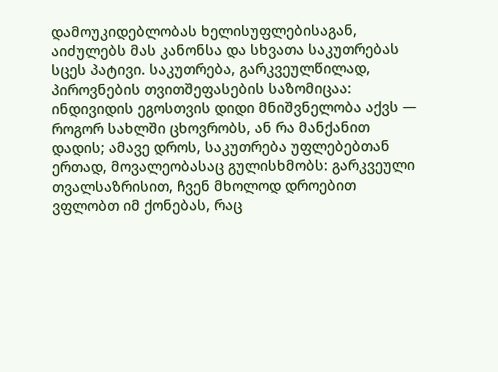დამოუკიდებლობას ხელისუფლებისაგან, აიძულებს მას კანონსა და სხვათა საკუთრებას სცეს პატივი. საკუთრება, გარკვეულწილად, პიროვნების თვითშეფასების საზომიცაა: ინდივიდის ეგოსთვის დიდი მნიშვნელობა აქვს ― როგორ სახლში ცხოვრობს, ან რა მანქანით დადის; ამავე დროს, საკუთრება უფლებებთან ერთად, მოვალეობასაც გულისხმობს: გარკვეული თვალსაზრისით, ჩვენ მხოლოდ დროებით ვფლობთ იმ ქონებას, რაც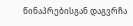წინაპრებისგან დაგვრჩა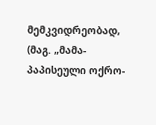მემკვიდრეობად, (მაგ. „მამა-პაპისეული ოქრო-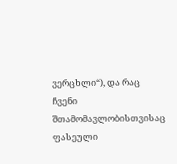ვერცხლი“), და რაც ჩვენი შთამომავლობისთვისაც ფასეული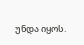უნდა იყოს.